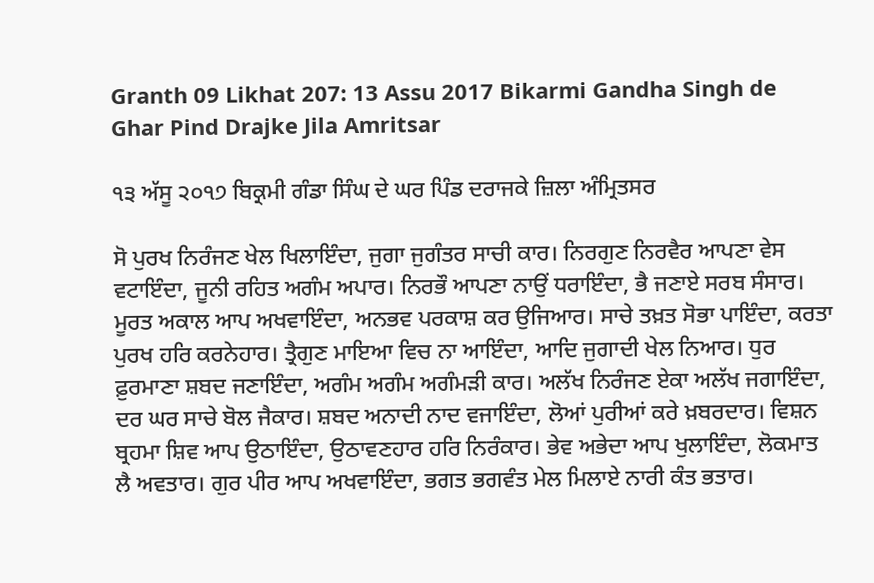Granth 09 Likhat 207: 13 Assu 2017 Bikarmi Gandha Singh de Ghar Pind Drajke Jila Amritsar

੧੩ ਅੱਸੂ ੨੦੧੭ ਬਿਕ੍ਰਮੀ ਗੰਡਾ ਸਿੰਘ ਦੇ ਘਰ ਪਿੰਡ ਦਰਾਜਕੇ ਜ਼ਿਲਾ ਅੰਮ੍ਰਿਤਸਰ

ਸੋ ਪੁਰਖ ਨਿਰੰਜਣ ਖੇਲ ਖਿਲਾਇੰਦਾ, ਜੁਗਾ ਜੁਗੰਤਰ ਸਾਚੀ ਕਾਰ। ਨਿਰਗੁਣ ਨਿਰਵੈਰ ਆਪਣਾ ਵੇਸ ਵਟਾਇੰਦਾ, ਜੂਨੀ ਰਹਿਤ ਅਗੰਮ ਅਪਾਰ। ਨਿਰਭੌ ਆਪਣਾ ਨਾਉਂ ਧਰਾਇੰਦਾ, ਭੈ ਜਣਾਏ ਸਰਬ ਸੰਸਾਰ। ਮੂਰਤ ਅਕਾਲ ਆਪ ਅਖਵਾਇੰਦਾ, ਅਨਭਵ ਪਰਕਾਸ਼ ਕਰ ਉਜਿਆਰ। ਸਾਚੇ ਤਖ਼ਤ ਸੋਭਾ ਪਾਇੰਦਾ, ਕਰਤਾ ਪੁਰਖ ਹਰਿ ਕਰਨੇਹਾਰ। ਤ੍ਰੈਗੁਣ ਮਾਇਆ ਵਿਚ ਨਾ ਆਇੰਦਾ, ਆਦਿ ਜੁਗਾਦੀ ਖੇਲ ਨਿਆਰ। ਧੁਰ ਫ਼ੁਰਮਾਣਾ ਸ਼ਬਦ ਜਣਾਇੰਦਾ, ਅਗੰਮ ਅਗੰਮ ਅਗੰਮੜੀ ਕਾਰ। ਅਲੱਖ ਨਿਰੰਜਣ ਏਕਾ ਅਲੱਖ ਜਗਾਇੰਦਾ, ਦਰ ਘਰ ਸਾਚੇ ਬੋਲ ਜੈਕਾਰ। ਸ਼ਬਦ ਅਨਾਦੀ ਨਾਦ ਵਜਾਇੰਦਾ, ਲੋਆਂ ਪੁਰੀਆਂ ਕਰੇ ਖ਼ਬਰਦਾਰ। ਵਿਸ਼ਨ ਬ੍ਰਹਮਾ ਸ਼ਿਵ ਆਪ ਉਠਾਇੰਦਾ, ਉਠਾਵਣਹਾਰ ਹਰਿ ਨਿਰੰਕਾਰ। ਭੇਵ ਅਭੇਦਾ ਆਪ ਖੁਲਾਇੰਦਾ, ਲੋਕਮਾਤ ਲੈ ਅਵਤਾਰ। ਗੁਰ ਪੀਰ ਆਪ ਅਖਵਾਇੰਦਾ, ਭਗਤ ਭਗਵੰਤ ਮੇਲ ਮਿਲਾਏ ਨਾਰੀ ਕੰਤ ਭਤਾਰ।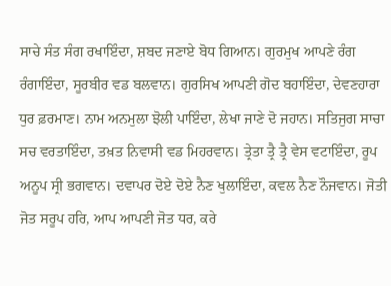ਸਾਚੇ ਸੰਤ ਸੰਗ ਰਖਾਇੰਦਾ, ਸ਼ਬਦ ਜਣਾਏ ਬੋਧ ਗਿਆਨ। ਗੁਰਮੁਖ ਆਪਣੇ ਰੰਗ ਰੰਗਾਇੰਦਾ, ਸੂਰਬੀਰ ਵਡ ਬਲਵਾਨ। ਗੁਰਸਿਖ ਆਪਣੀ ਗੋਦ ਬਹਾਇੰਦਾ, ਦੇਵਣਹਾਰਾ ਧੁਰ ਫ਼ਰਮਾਣ। ਨਾਮ ਅਨਮੁਲਾ ਝੋਲੀ ਪਾਇੰਦਾ, ਲੇਖਾ ਜਾਣੇ ਦੋ ਜਹਾਨ। ਸਤਿਜੁਗ ਸਾਚਾ ਸਚ ਵਰਤਾਇੰਦਾ, ਤਖ਼ਤ ਨਿਵਾਸੀ ਵਡ ਮਿਹਰਵਾਨ। ਤ੍ਰੇਤਾ ਤ੍ਰੈ ਤ੍ਰੈ ਵੇਸ ਵਟਾਇੰਦਾ, ਰੂਪ ਅਨੂਪ ਸ੍ਰੀ ਭਗਵਾਨ। ਦਵਾਪਰ ਦੋਏ ਦੋਏ ਨੈਣ ਖੁਲਾਇੰਦਾ, ਕਵਲ ਨੈਣ ਨੌਜਵਾਨ। ਜੋਤੀ ਜੋਤ ਸਰੂਪ ਹਰਿ, ਆਪ ਆਪਣੀ ਜੋਤ ਧਰ, ਕਰੇ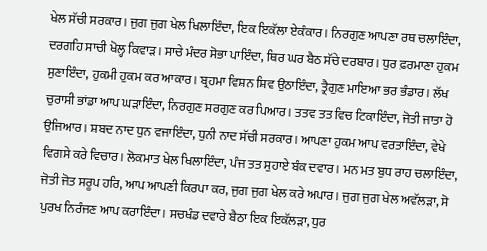ਖੇਲ ਸੱਚੀ ਸਰਕਾਰ। ਜੁਗ ਜੁਗ ਖੇਲ ਖਿਲਾਇੰਦਾ, ਇਕ ਇਕੱਲਾ ਏਕੰਕਾਰ। ਨਿਰਗੁਣ ਆਪਣਾ ਰਥ ਚਲਾਇੰਦਾ, ਦਰਗਹਿ ਸਾਚੀ ਖੋਲ੍ਹ ਕਿਵਾੜ। ਸਾਚੇ ਮੰਦਰ ਸੋਭਾ ਪਾਇੰਦਾ, ਥਿਰ ਘਰ ਬੈਠ ਸੱਚੇ ਦਰਬਾਰ। ਧੁਰ ਫ਼ਰਮਾਣਾ ਹੁਕਮ ਸੁਣਾਇੰਦਾ, ਹੁਕਮੀ ਹੁਕਮ ਕਰ ਆਕਾਰ। ਬ੍ਰਹਮਾ ਵਿਸ਼ਨ ਸ਼ਿਵ ਉਠਾਇੰਦਾ, ਤ੍ਰੈਗੁਣ ਮਾਇਆ ਭਰ ਭੰਡਾਰ। ਲੱਖ ਚੁਰਾਸੀ ਭਾਂਡਾ ਆਪ ਘੜਾਇੰਦਾ, ਨਿਰਗੁਣ ਸਰਗੁਣ ਕਰ ਪਿਆਰ। ਤਤਵ ਤਤ ਵਿਚ ਟਿਕਾਇੰਦਾ, ਜੋਤੀ ਜਾਤਾ ਹੋ ਉਜਿਆਰ। ਸ਼ਬਦ ਨਾਦ ਧੁਨ ਵਜਾਇੰਦਾ, ਧੁਨੀ ਨਾਦ ਸੱਚੀ ਸਰਕਾਰ। ਆਪਣਾ ਹੁਕਮ ਆਪ ਵਰਤਾਇੰਦਾ, ਵੇਖੇ ਵਿਗਸੇ ਕਰੇ ਵਿਚਾਰ। ਲੋਕਮਾਤ ਖੇਲ ਖਿਲਾਇੰਦਾ, ਪੰਜ ਤਤ ਸੁਹਾਏ ਬੰਕ ਦਵਾਰ। ਮਨ ਮਤ ਬੁਧ ਰਾਹ ਚਲਾਇੰਦਾ, ਜੋਤੀ ਜੋਤ ਸਰੂਪ ਹਰਿ, ਆਪ ਆਪਣੀ ਕਿਰਪਾ ਕਰ, ਜੁਗ ਜੁਗ ਖੇਲ ਕਰੇ ਅਪਾਰ। ਜੁਗ ਜੁਗ ਖੇਲ ਅਵੱਲੜਾ, ਸੋ ਪੁਰਖ ਨਿਰੰਜਣ ਆਪ ਕਰਾਇੰਦਾ। ਸਚਖੰਡ ਦਵਾਰੇ ਬੈਠਾ ਇਕ ਇਕੱਲੜਾ, ਧੁਰ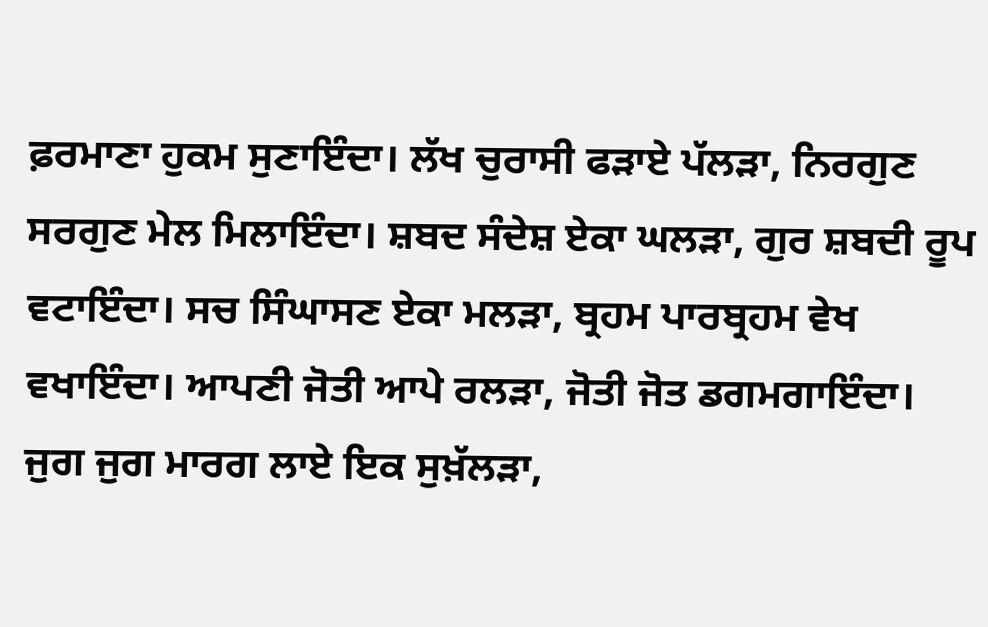ਫ਼ਰਮਾਣਾ ਹੁਕਮ ਸੁਣਾਇੰਦਾ। ਲੱਖ ਚੁਰਾਸੀ ਫੜਾਏ ਪੱਲੜਾ, ਨਿਰਗੁਣ ਸਰਗੁਣ ਮੇਲ ਮਿਲਾਇੰਦਾ। ਸ਼ਬਦ ਸੰਦੇਸ਼ ਏਕਾ ਘਲੜਾ, ਗੁਰ ਸ਼ਬਦੀ ਰੂਪ ਵਟਾਇੰਦਾ। ਸਚ ਸਿੰਘਾਸਣ ਏਕਾ ਮਲੜਾ, ਬ੍ਰਹਮ ਪਾਰਬ੍ਰਹਮ ਵੇਖ ਵਖਾਇੰਦਾ। ਆਪਣੀ ਜੋਤੀ ਆਪੇ ਰਲੜਾ, ਜੋਤੀ ਜੋਤ ਡਗਮਗਾਇੰਦਾ। ਜੁਗ ਜੁਗ ਮਾਰਗ ਲਾਏ ਇਕ ਸੁਖ਼ੱਲੜਾ,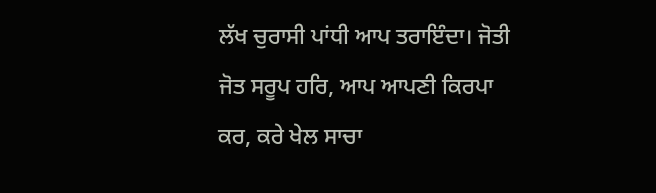ਲੱਖ ਚੁਰਾਸੀ ਪਾਂਧੀ ਆਪ ਤਰਾਇੰਦਾ। ਜੋਤੀ ਜੋਤ ਸਰੂਪ ਹਰਿ, ਆਪ ਆਪਣੀ ਕਿਰਪਾ ਕਰ, ਕਰੇ ਖੇਲ ਸਾਚਾ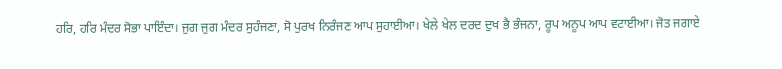ਹਰਿ, ਹਰਿ ਮੰਦਰ ਸੋਭਾ ਪਾਇੰਦਾ। ਜੁਗ ਜੁਗ ਮੰਦਰ ਸੁਹੰਜਣਾ, ਸੋ ਪੁਰਖ ਨਿਰੰਜਣ ਆਪ ਸੁਹਾਈਆ। ਖੇਲੇ ਖੇਲ ਦਰਦ ਦੁਖ ਭੈ ਭੰਜਨਾ, ਰੂਪ ਅਨੂਪ ਆਪ ਵਟਾਈਆ। ਜੋਤ ਜਗਾਏ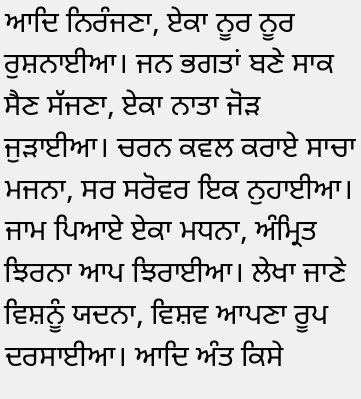ਆਦਿ ਨਿਰੰਜਣਾ, ਏਕਾ ਨੂਰ ਨੂਰ ਰੁਸ਼ਨਾਈਆ। ਜਨ ਭਗਤਾਂ ਬਣੇ ਸਾਕ ਸੈਣ ਸੱਜਣਾ, ਏਕਾ ਨਾਤਾ ਜੋੜ ਜੁੜਾਈਆ। ਚਰਨ ਕਵਲ ਕਰਾਏ ਸਾਚਾ ਮਜਨਾ, ਸਰ ਸਰੋਵਰ ਇਕ ਨੁਹਾਈਆ। ਜਾਮ ਪਿਆਏ ਏਕਾ ਮਧਨਾ, ਅੰਮ੍ਰਿਤ ਝਿਰਨਾ ਆਪ ਝਿਰਾਈਆ। ਲੇਖਾ ਜਾਣੇ ਵਿਸ਼ਨੂੰ ਯਦਨਾ, ਵਿਸ਼ਵ ਆਪਣਾ ਰੂਪ ਦਰਸਾਈਆ। ਆਦਿ ਅੰਤ ਕਿਸੇ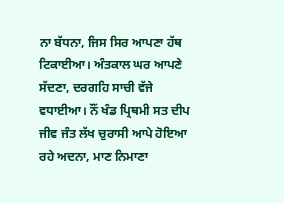ਨਾ ਬੱਧਨਾ, ਜਿਸ ਸਿਰ ਆਪਣਾ ਹੱਥ ਟਿਕਾਈਆ। ਅੰਤਕਾਲ ਘਰ ਆਪਣੇ ਸੱਦਣਾ, ਦਰਗਹਿ ਸਾਚੀ ਵੱਜੇ ਵਧਾਈਆ। ਨੌਂ ਖੰਡ ਪ੍ਰਿਥਮੀ ਸਤ ਦੀਪ ਜੀਵ ਜੰਤ ਲੱਖ ਚੁਰਾਸੀ ਆਪੇ ਹੋਇਆ ਰਹੇ ਅਦਨਾ, ਮਾਣ ਨਿਮਾਣਾ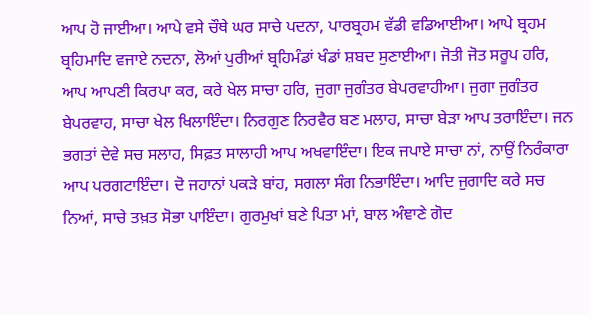ਆਪ ਹੋ ਜਾਈਆ। ਆਪੇ ਵਸੇ ਚੌਥੇ ਘਰ ਸਾਚੇ ਪਦਨਾ, ਪਾਰਬ੍ਰਹਮ ਵੱਡੀ ਵਡਿਆਈਆ। ਆਪੇ ਬ੍ਰਹਮ ਬ੍ਰਹਿਮਾਦਿ ਵਜਾਏ ਨਦਨਾ, ਲੋਆਂ ਪੁਰੀਆਂ ਬ੍ਰਹਿਮੰਡਾਂ ਖੰਡਾਂ ਸ਼ਬਦ ਸੁਣਾਈਆ। ਜੋਤੀ ਜੋਤ ਸਰੂਪ ਹਰਿ, ਆਪ ਆਪਣੀ ਕਿਰਪਾ ਕਰ, ਕਰੇ ਖੇਲ ਸਾਚਾ ਹਰਿ, ਜੁਗਾ ਜੁਗੰਤਰ ਬੇਪਰਵਾਹੀਆ। ਜੁਗਾ ਜੁਗੰਤਰ ਬੇਪਰਵਾਹ, ਸਾਚਾ ਖੇਲ ਖਿਲਾਇੰਦਾ। ਨਿਰਗੁਣ ਨਿਰਵੈਰ ਬਣ ਮਲਾਹ, ਸਾਚਾ ਬੇੜਾ ਆਪ ਤਰਾਇੰਦਾ। ਜਨ ਭਗਤਾਂ ਦੇਵੇ ਸਚ ਸਲਾਹ, ਸਿਫ਼ਤ ਸਾਲਾਹੀ ਆਪ ਅਖਵਾਇੰਦਾ। ਇਕ ਜਪਾਏ ਸਾਚਾ ਨਾਂ, ਨਾਉਂ ਨਿਰੰਕਾਰਾ ਆਪ ਪਰਗਟਾਇੰਦਾ। ਦੋ ਜਹਾਨਾਂ ਪਕੜੇ ਬਾਂਹ, ਸਗਲਾ ਸੰਗ ਨਿਭਾਇੰਦਾ। ਆਦਿ ਜੁਗਾਦਿ ਕਰੇ ਸਚ ਨਿਆਂ, ਸਾਚੇ ਤਖ਼ਤ ਸੋਭਾ ਪਾਇੰਦਾ। ਗੁਰਮੁਖਾਂ ਬਣੇ ਪਿਤਾ ਮਾਂ, ਬਾਲ ਅੰਞਾਣੇ ਗੋਦ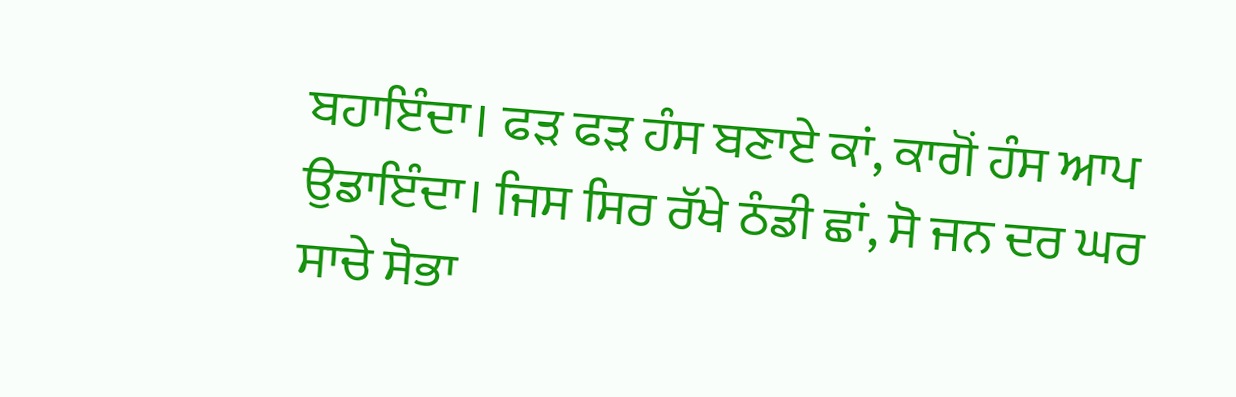ਬਹਾਇੰਦਾ। ਫੜ ਫੜ ਹੰਸ ਬਣਾਏ ਕਾਂ, ਕਾਗੋਂ ਹੰਸ ਆਪ ਉਡਾਇੰਦਾ। ਜਿਸ ਸਿਰ ਰੱਖੇ ਠੰਡੀ ਛਾਂ, ਸੋ ਜਨ ਦਰ ਘਰ ਸਾਚੇ ਸੋਭਾ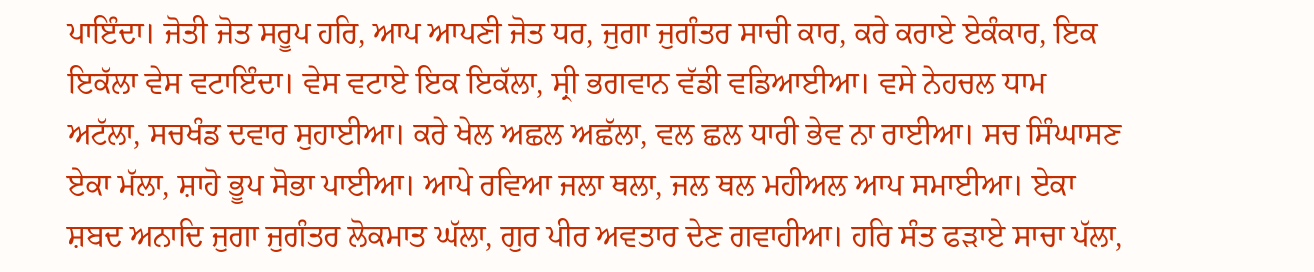ਪਾਇੰਦਾ। ਜੋਤੀ ਜੋਤ ਸਰੂਪ ਹਰਿ, ਆਪ ਆਪਣੀ ਜੋਤ ਧਰ, ਜੁਗਾ ਜੁਗੰਤਰ ਸਾਚੀ ਕਾਰ, ਕਰੇ ਕਰਾਏ ਏਕੰਕਾਰ, ਇਕ ਇਕੱਲਾ ਵੇਸ ਵਟਾਇੰਦਾ। ਵੇਸ ਵਟਾਏ ਇਕ ਇਕੱਲਾ, ਸ੍ਰੀ ਭਗਵਾਨ ਵੱਡੀ ਵਡਿਆਈਆ। ਵਸੇ ਨੇਹਚਲ ਧਾਮ ਅਟੱਲਾ, ਸਚਖੰਡ ਦਵਾਰ ਸੁਹਾਈਆ। ਕਰੇ ਖੇਲ ਅਛਲ ਅਛੱਲਾ, ਵਲ ਛਲ ਧਾਰੀ ਭੇਵ ਨਾ ਰਾਈਆ। ਸਚ ਸਿੰਘਾਸਣ ਏਕਾ ਮੱਲਾ, ਸ਼ਾਹੋ ਭੂਪ ਸੋਭਾ ਪਾਈਆ। ਆਪੇ ਰਵਿਆ ਜਲਾ ਥਲਾ, ਜਲ ਥਲ ਮਹੀਅਲ ਆਪ ਸਮਾਈਆ। ਏਕਾ ਸ਼ਬਦ ਅਨਾਦਿ ਜੁਗਾ ਜੁਗੰਤਰ ਲੋਕਮਾਤ ਘੱਲਾ, ਗੁਰ ਪੀਰ ਅਵਤਾਰ ਦੇਣ ਗਵਾਹੀਆ। ਹਰਿ ਸੰਤ ਫੜਾਏ ਸਾਚਾ ਪੱਲਾ,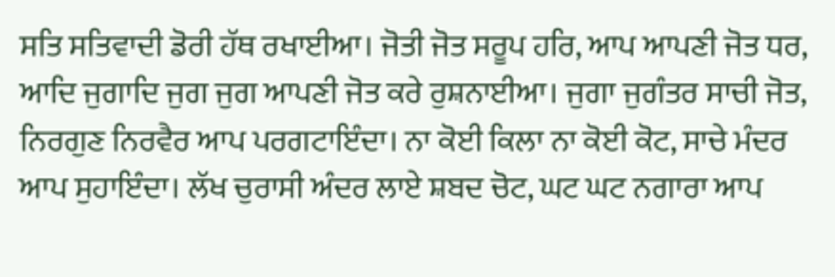ਸਤਿ ਸਤਿਵਾਦੀ ਡੋਰੀ ਹੱਥ ਰਖਾਈਆ। ਜੋਤੀ ਜੋਤ ਸਰੂਪ ਹਰਿ, ਆਪ ਆਪਣੀ ਜੋਤ ਧਰ, ਆਦਿ ਜੁਗਾਦਿ ਜੁਗ ਜੁਗ ਆਪਣੀ ਜੋਤ ਕਰੇ ਰੁਸ਼ਨਾਈਆ। ਜੁਗਾ ਜੁਗੰਤਰ ਸਾਚੀ ਜੋਤ, ਨਿਰਗੁਣ ਨਿਰਵੈਰ ਆਪ ਪਰਗਟਾਇੰਦਾ। ਨਾ ਕੋਈ ਕਿਲਾ ਨਾ ਕੋਈ ਕੋਟ, ਸਾਚੇ ਮੰਦਰ ਆਪ ਸੁਹਾਇੰਦਾ। ਲੱਖ ਚੁਰਾਸੀ ਅੰਦਰ ਲਾਏ ਸ਼ਬਦ ਚੋਟ, ਘਟ ਘਟ ਨਗਾਰਾ ਆਪ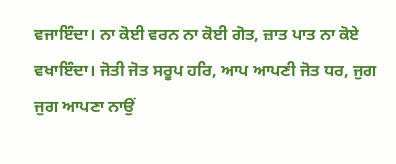ਵਜਾਇੰਦਾ। ਨਾ ਕੋਈ ਵਰਨ ਨਾ ਕੋਈ ਗੋਤ, ਜ਼ਾਤ ਪਾਤ ਨਾ ਕੋਏ ਵਖਾਇੰਦਾ। ਜੋਤੀ ਜੋਤ ਸਰੂਪ ਹਰਿ, ਆਪ ਆਪਣੀ ਜੋਤ ਧਰ, ਜੁਗ ਜੁਗ ਆਪਣਾ ਨਾਉਂ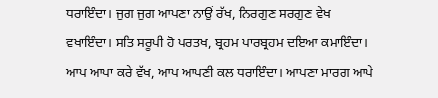ਧਰਾਇੰਦਾ। ਜੁਗ ਜੁਗ ਆਪਣਾ ਨਾਉਂ ਰੱਖ, ਨਿਰਗੁਣ ਸਰਗੁਣ ਵੇਖ ਵਖਾਇੰਦਾ। ਸਤਿ ਸਰੂਪੀ ਹੋ ਪਰਤਖ, ਬ੍ਰਹਮ ਪਾਰਬ੍ਰਹਮ ਦਇਆ ਕਮਾਇੰਦਾ। ਆਪ ਆਪਾ ਕਰੇ ਵੱਖ, ਆਪ ਆਪਣੀ ਕਲ ਧਰਾਇੰਦਾ। ਆਪਣਾ ਮਾਰਗ ਆਪੇ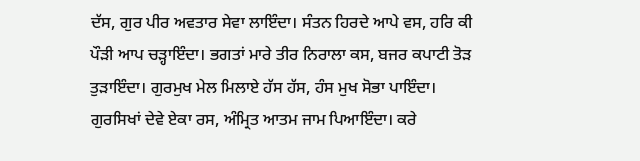ਦੱਸ, ਗੁਰ ਪੀਰ ਅਵਤਾਰ ਸੇਵਾ ਲਾਇੰਦਾ। ਸੰਤਨ ਹਿਰਦੇ ਆਪੇ ਵਸ, ਹਰਿ ਕੀ ਪੌੜੀ ਆਪ ਚੜ੍ਹਾਇੰਦਾ। ਭਗਤਾਂ ਮਾਰੇ ਤੀਰ ਨਿਰਾਲਾ ਕਸ, ਬਜਰ ਕਪਾਟੀ ਤੋੜ ਤੁੜਾਇੰਦਾ। ਗੁਰਮੁਖ ਮੇਲ ਮਿਲਾਏ ਹੱਸ ਹੱਸ, ਹੰਸ ਮੁਖ ਸੋਭਾ ਪਾਇੰਦਾ। ਗੁਰਸਿਖਾਂ ਦੇਵੇ ਏਕਾ ਰਸ, ਅੰਮ੍ਰਿਤ ਆਤਮ ਜਾਮ ਪਿਆਇੰਦਾ। ਕਰੇ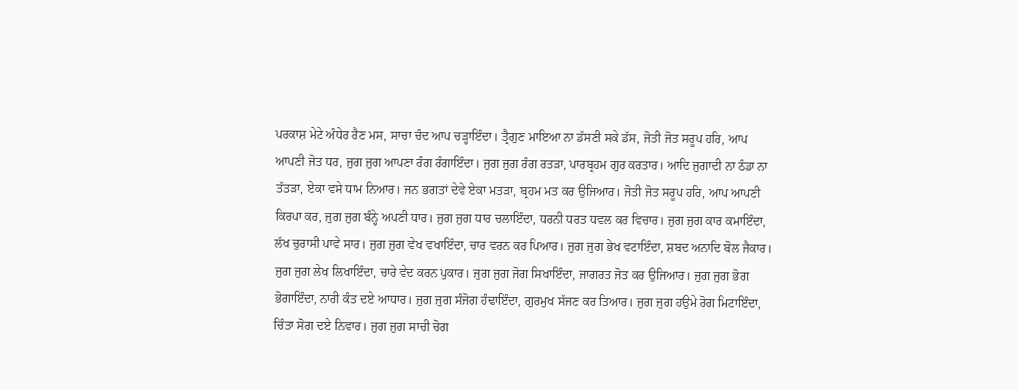ਪਰਕਾਸ਼ ਮੇਟੇ ਅੰਧੇਰ ਰੈਣ ਮਸ, ਸਾਚਾ ਚੰਦ ਆਪ ਚੜ੍ਹਾਇੰਦਾ। ਤ੍ਰੈਗੁਣ ਮਾਇਆ ਨਾ ਡੱਸਣੀ ਸਕੇ ਡੱਸ, ਜੋਤੀ ਜੋਤ ਸਰੂਪ ਹਰਿ, ਆਪ ਆਪਣੀ ਜੋਤ ਧਰ, ਜੁਗ ਜੁਗ ਆਪਣਾ ਰੰਗ ਰੰਗਾਇੰਦਾ। ਜੁਗ ਜੁਗ ਰੰਗ ਰਤੜਾ, ਪਾਰਬ੍ਰਹਮ ਗੁਰ ਕਰਤਾਰ। ਆਦਿ ਜੁਗਾਦੀ ਨਾ ਠੰਡਾ ਨਾ ਤੱਤੜਾ, ਏਕਾ ਵਸੇ ਧਾਮ ਨਿਆਰ। ਜਨ ਭਗਤਾਂ ਦੇਵੇ ਏਕਾ ਮਤੜਾ, ਬ੍ਰਹਮ ਮਤ ਕਰ ਉਜਿਆਰ। ਜੋਤੀ ਜੋਤ ਸਰੂਪ ਹਰਿ, ਆਪ ਆਪਣੀ ਕਿਰਪਾ ਕਰ, ਜੁਗ ਜੁਗ ਬੰਨ੍ਹੇ ਅਪਣੀ ਧਾਰ। ਜੁਗ ਜੁਗ ਧਾਰ ਚਲਾਇੰਦਾ, ਧਰਨੀ ਧਰਤ ਧਵਲ ਕਰ ਵਿਚਾਰ। ਜੁਗ ਜੁਗ ਕਾਰ ਕਮਾਇੰਦਾ, ਲੱਖ ਚੁਰਾਸੀ ਪਾਵੇ ਸਾਰ। ਜੁਗ ਜੁਗ ਵੇਖ ਵਖਾਇੰਦਾ, ਚਾਰ ਵਰਨ ਕਰ ਪਿਆਰ। ਜੁਗ ਜੁਗ ਭੇਖ ਵਟਾਇੰਦਾ, ਸ਼ਬਦ ਅਨਾਦਿ ਬੋਲ ਜੈਕਾਰ। ਜੁਗ ਜੁਗ ਲੇਖ ਲਿਖਾਇੰਦਾ, ਚਾਰੇ ਵੇਦ ਕਰਨ ਪੁਕਾਰ। ਜੁਗ ਜੁਗ ਜੋਗ ਸਿਖਾਇੰਦਾ, ਜਾਗਰਤ ਜੋਤ ਕਰ ਉਜਿਆਰ। ਜੁਗ ਜੁਗ ਭੋਗ ਭੋਗਾਇੰਦਾ, ਨਾਰੀ ਕੰਤ ਦਏ ਆਧਾਰ। ਜੁਗ ਜੁਗ ਸੰਜੋਗ ਹੰਢਾਇੰਦਾ, ਗੁਰਮੁਖ ਸੱਜਣ ਕਰ ਤਿਆਰ। ਜੁਗ ਜੁਗ ਹਉਮੇ ਰੋਗ ਮਿਟਾਇੰਦਾ, ਚਿੰਤਾ ਸੋਗ ਦਏ ਨਿਵਾਰ। ਜੁਗ ਜੁਗ ਸਾਚੀ ਚੋਗ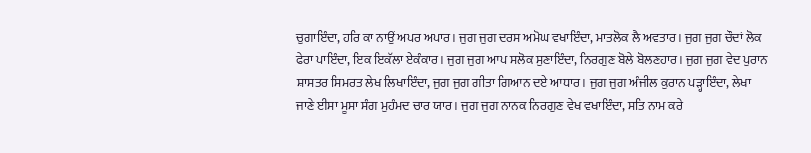ਚੁਗਾਇੰਦਾ, ਹਰਿ ਕਾ ਨਾਉਂ ਅਪਰ ਅਪਾਰ। ਜੁਗ ਜੁਗ ਦਰਸ ਅਮੋਘ ਵਖਾਇੰਦਾ, ਮਾਤਲੋਕ ਲੈ ਅਵਤਾਰ। ਜੁਗ ਜੁਗ ਚੌਦਾਂ ਲੋਕ ਫੇਰਾ ਪਾਇੰਦਾ, ਇਕ ਇਕੱਲਾ ਏਕੰਕਾਰ। ਜੁਗ ਜੁਗ ਆਪ ਸਲੋਕ ਸੁਣਾਇੰਦਾ, ਨਿਰਗੁਣ ਬੋਲੇ ਬੋਲਣਹਾਰ। ਜੁਗ ਜੁਗ ਵੇਦ ਪੁਰਾਨ ਸ਼ਾਸਤਰ ਸਿਮਰਤ ਲੇਖ ਲਿਖਾਇੰਦਾ, ਜੁਗ ਜੁਗ ਗੀਤਾ ਗਿਆਨ ਦਏ ਆਧਾਰ। ਜੁਗ ਜੁਗ ਅੰਜੀਲ ਕੁਰਾਨ ਪੜ੍ਹਾਇੰਦਾ, ਲੇਖਾ ਜਾਣੇ ਈਸਾ ਮੂਸਾ ਸੰਗ ਮੁਹੰਮਦ ਚਾਰ ਯਾਰ। ਜੁਗ ਜੁਗ ਨਾਨਕ ਨਿਰਗੁਣ ਵੇਖ ਵਖਾਇੰਦਾ, ਸਤਿ ਨਾਮ ਕਰੇ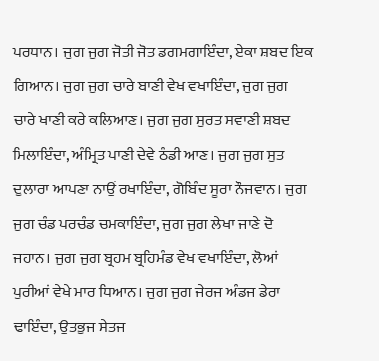ਪਰਧਾਨ। ਜੁਗ ਜੁਗ ਜੋਤੀ ਜੋਤ ਡਗਮਗਾਇੰਦਾ, ਏਕਾ ਸ਼ਬਦ ਇਕ ਗਿਆਨ। ਜੁਗ ਜੁਗ ਚਾਰੇ ਬਾਣੀ ਵੇਖ ਵਖਾਇੰਦਾ, ਜੁਗ ਜੁਗ ਚਾਰੇ ਖਾਣੀ ਕਰੇ ਕਲਿਆਣ। ਜੁਗ ਜੁਗ ਸੁਰਤ ਸਵਾਣੀ ਸ਼ਬਦ ਮਿਲਾਇੰਦਾ, ਅੰਮ੍ਰਿਤ ਪਾਣੀ ਦੇਵੇ ਠੰਡੀ ਆਣ। ਜੁਗ ਜੁਗ ਸੁਤ ਦੁਲਾਰਾ ਆਪਣਾ ਨਾਉਂ ਰਖਾਇੰਦਾ, ਗੋਬਿੰਦ ਸੂਰਾ ਨੌਜਵਾਨ। ਜੁਗ ਜੁਗ ਚੰਡ ਪਰਚੰਡ ਚਮਕਾਇੰਦਾ, ਜੁਗ ਜੁਗ ਲੇਖਾ ਜਾਣੇ ਦੋ ਜਹਾਨ। ਜੁਗ ਜੁਗ ਬ੍ਰਹਮ ਬ੍ਰਹਿਮੰਡ ਵੇਖ ਵਖਾਇੰਦਾ, ਲੋਆਂ ਪੁਰੀਆਂ ਵੇਖੇ ਮਾਰ ਧਿਆਨ। ਜੁਗ ਜੁਗ ਜੇਰਜ ਅੰਡਜ ਡੇਰਾ ਢਾਇੰਦਾ, ਉਤਭੁਜ ਸੇਤਜ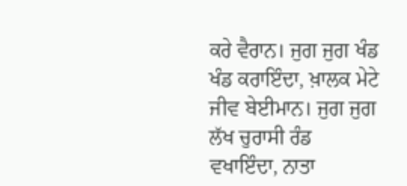ਕਰੇ ਵੈਰਾਨ। ਜੁਗ ਜੁਗ ਖੰਡ ਖੰਡ ਕਰਾਇੰਦਾ, ਖ਼ਾਲਕ ਮੇਟੇ ਜੀਵ ਬੇਈਮਾਨ। ਜੁਗ ਜੁਗ ਲੱਖ ਚੁਰਾਸੀ ਰੰਡ ਵਖਾਇੰਦਾ, ਨਾਤਾ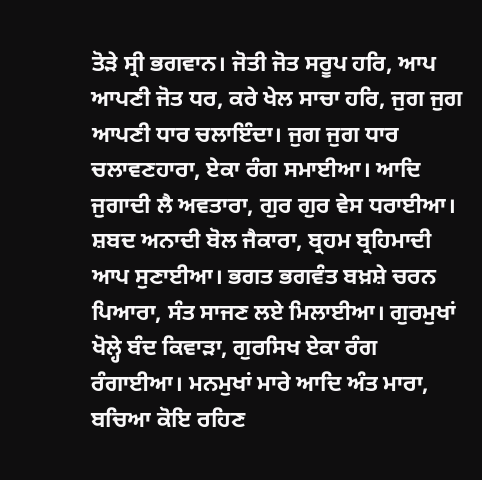ਤੋੜੇ ਸ੍ਰੀ ਭਗਵਾਨ। ਜੋਤੀ ਜੋਤ ਸਰੂਪ ਹਰਿ, ਆਪ ਆਪਣੀ ਜੋਤ ਧਰ, ਕਰੇ ਖੇਲ ਸਾਚਾ ਹਰਿ, ਜੁਗ ਜੁਗ ਆਪਣੀ ਧਾਰ ਚਲਾਇੰਦਾ। ਜੁਗ ਜੁਗ ਧਾਰ ਚਲਾਵਣਹਾਰਾ, ਏਕਾ ਰੰਗ ਸਮਾਈਆ। ਆਦਿ ਜੁਗਾਦੀ ਲੈ ਅਵਤਾਰਾ, ਗੁਰ ਗੁਰ ਵੇਸ ਧਰਾਈਆ। ਸ਼ਬਦ ਅਨਾਦੀ ਬੋਲ ਜੈਕਾਰਾ, ਬ੍ਰਹਮ ਬ੍ਰਹਿਮਾਦੀ ਆਪ ਸੁਣਾਈਆ। ਭਗਤ ਭਗਵੰਤ ਬਖ਼ਸ਼ੇ ਚਰਨ ਪਿਆਰਾ, ਸੰਤ ਸਾਜਣ ਲਏ ਮਿਲਾਈਆ। ਗੁਰਮੁਖਾਂ ਖੋਲ੍ਹੇ ਬੰਦ ਕਿਵਾੜਾ, ਗੁਰਸਿਖ ਏਕਾ ਰੰਗ ਰੰਗਾਈਆ। ਮਨਮੁਖਾਂ ਮਾਰੇ ਆਦਿ ਅੰਤ ਮਾਰਾ, ਬਚਿਆ ਕੋਇ ਰਹਿਣ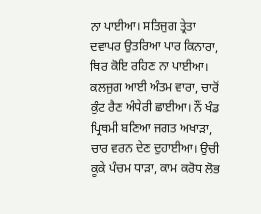ਨਾ ਪਾਈਆ। ਸਤਿਜੁਗ ਤ੍ਰੇਤਾ ਦਵਾਪਰ ਉਤਰਿਆ ਪਾਰ ਕਿਨਾਰਾ, ਥਿਰ ਕੋਇ ਰਹਿਣ ਨਾ ਪਾਈਆ। ਕਲਜੁਗ ਆਈ ਅੰਤਮ ਵਾਰਾ, ਚਾਰੋਂ ਕੁੰਟ ਰੈਣ ਅੰਧੇਰੀ ਛਾਈਆ। ਨੌਂ ਖੰਡ ਪ੍ਰਿਥਮੀ ਬਣਿਆ ਜਗਤ ਅਖਾੜਾ, ਚਾਰ ਵਰਨ ਦੇਣ ਦੁਹਾਈਆ। ਉਚੀ ਕੂਕੇ ਪੰਚਮ ਧਾੜਾ, ਕਾਮ ਕਰੋਧ ਲੋਭ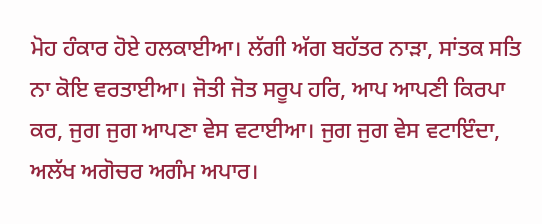ਮੋਹ ਹੰਕਾਰ ਹੋਏ ਹਲਕਾਈਆ। ਲੱਗੀ ਅੱਗ ਬਹੱਤਰ ਨਾੜਾ, ਸਾਂਤਕ ਸਤਿ ਨਾ ਕੋਇ ਵਰਤਾਈਆ। ਜੋਤੀ ਜੋਤ ਸਰੂਪ ਹਰਿ, ਆਪ ਆਪਣੀ ਕਿਰਪਾ ਕਰ, ਜੁਗ ਜੁਗ ਆਪਣਾ ਵੇਸ ਵਟਾਈਆ। ਜੁਗ ਜੁਗ ਵੇਸ ਵਟਾਇੰਦਾ, ਅਲੱਖ ਅਗੋਚਰ ਅਗੰਮ ਅਪਾਰ।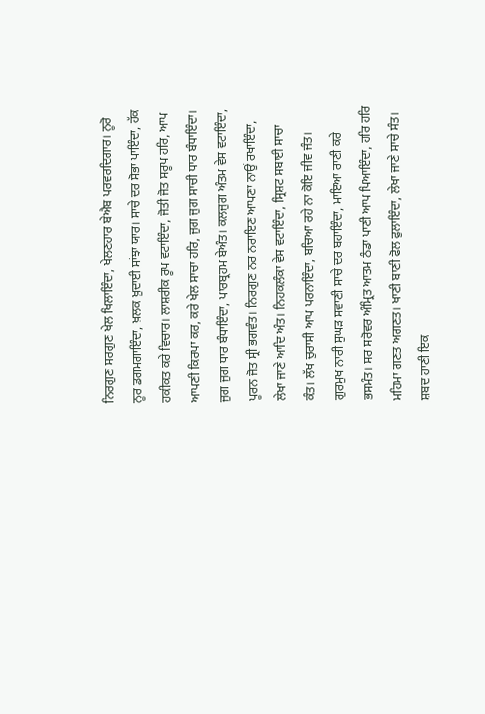ਨਿਰਗੁਣ ਸਰਗੁਣ ਖੇਲ ਖਿਲਾਇੰਦਾ, ਖੇਲਣਹਾਰ ਬੇਐਬ ਪਰਵਰਦਿਗਾਰ। ਨੂਰੋ ਨੂਰ ਡਗਮਗਾਇੰਦਾ, ਖ਼ਲਕ ਖ਼ੁਦਾਈ ਸਾਂਝਾ ਯਾਰ। ਸਾਚੇ ਦਰ ਸੋਭਾ ਪਾਇੰਦਾ, ਹੱਕ ਹਕੀਕਤ ਕਰੇ ਵਿਚਾਰ। ਲਾਸ਼ਰੀਕ ਰੂਪ ਵਟਾਇੰਦਾ, ਜੋਤੀ ਜੋਤ ਸਰੂਪ ਹਰਿ, ਆਪ ਆਪਣੀ ਕਿਰਪਾ ਕਰ, ਕਰੇ ਖੇਲ ਸਾਚਾ ਹਰਿ, ਜੁਗ ਜੁਗ ਸਾਚੀ ਧਾਰ ਬੰਧਾਇੰਦਾ। ਜੁਗ ਜੁਗ ਧਾਰ ਬੰਧਾਇੰਦਾ, ਪਾਰਬ੍ਰਹਮ ਬੇਅੰਤ। ਕਲਜੁਗ ਅੰਤਮ ਵੇਸ ਵਟਾਇੰਦਾ, ਪੂਰਨ ਜੋਤ ਸ੍ਰੀ ਭਗਵੰਤ। ਨਿਰਗੁਣ ਨਰ ਨਰਾਇਣ ਆਪਣਾ ਨਾਉਂ ਰਖਾਇੰਦਾ, ਲੇਖਾ ਜਾਣੇ ਆਦਿ ਅੰਤ। ਨਿਹਕਲੰਕਾ ਵੇਸ ਵਟਾਇੰਦਾ, ਸ੍ਰਿਸ਼ਟ ਸਬਾਈ ਸਾਚਾ ਕੰਤ। ਲੱਖ ਚੁਰਾਸੀ ਆਪ ਪਰਨਾਇੰਦਾ, ਬਚਿਆ ਰਹੇ ਨਾ ਕੋਇ ਜੀਵ ਜੰਤ। ਗੁਰਮੁਖ ਨਾਰੀ ਸੁਘੜ ਸਵਾਣੀ ਸਾਚੇ ਦਰ ਬਹਾਇੰਦਾ, ਮਾਇਆ ਰਾਣੀ ਕਰੇ ਭਸਮੰਤ। ਸਰ ਸਰੋਵਰ ਅੰਮ੍ਰਿਤ ਆਤਮ ਠੰਡਾ ਪਾਣੀ ਆਪ ਪਿਆਇੰਦਾ, ਹਰਿ ਹਰਿ ਮਹਿਮਾ ਗਣਤ ਅਗਣਤ। ਖਾਣੀ ਬਾਣੀ ਫੋਲ ਫੁਲਾਇੰਦਾ, ਲੇਖਾ ਜਾਣੇ ਸਾਚੇ ਸੰਤ। ਸ਼ਬਦ ਹਾਣੀ ਇਕ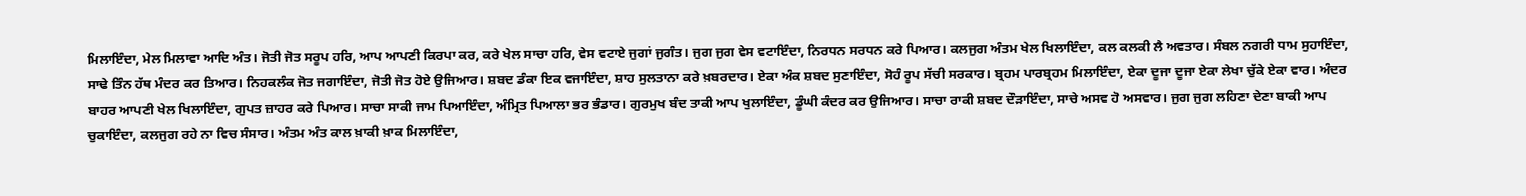ਮਿਲਾਇੰਦਾ, ਮੇਲ ਮਿਲਾਵਾ ਆਦਿ ਅੰਤ। ਜੋਤੀ ਜੋਤ ਸਰੂਪ ਹਰਿ, ਆਪ ਆਪਣੀ ਕਿਰਪਾ ਕਰ, ਕਰੇ ਖੇਲ ਸਾਚਾ ਹਰਿ, ਵੇਸ ਵਟਾਏ ਜੁਗਾਂ ਜੁਗੰਤ। ਜੁਗ ਜੁਗ ਵੇਸ ਵਟਾਇੰਦਾ, ਨਿਰਧਨ ਸਰਧਨ ਕਰੇ ਪਿਆਰ। ਕਲਜੁਗ ਅੰਤਮ ਖੇਲ ਖਿਲਾਇੰਦਾ, ਕਲ ਕਲਕੀ ਲੈ ਅਵਤਾਰ। ਸੰਬਲ ਨਗਰੀ ਧਾਮ ਸੁਹਾਇੰਦਾ, ਸਾਢੇ ਤਿੰਨ ਹੱਥ ਮੰਦਰ ਕਰ ਤਿਆਰ। ਨਿਹਕਲੰਕ ਜੋਤ ਜਗਾਇੰਦਾ, ਜੋਤੀ ਜੋਤ ਹੋਏ ਉਜਿਆਰ। ਸ਼ਬਦ ਡੰਕਾ ਇਕ ਵਜਾਇੰਦਾ, ਸ਼ਾਹ ਸੁਲਤਾਨਾ ਕਰੇ ਖ਼ਬਰਦਾਰ। ਏਕਾ ਅੰਕ ਸ਼ਬਦ ਸੁਣਾਇੰਦਾ, ਸੋਹੰ ਰੂਪ ਸੱਚੀ ਸਰਕਾਰ। ਬ੍ਰਹਮ ਪਾਰਬ੍ਰਹਮ ਮਿਲਾਇੰਦਾ, ਏਕਾ ਦੂਜਾ ਦੂਜਾ ਏਕਾ ਲੇਖਾ ਚੁੱਕੇ ਏਕਾ ਵਾਰ। ਅੰਦਰ ਬਾਹਰ ਆਪਣੀ ਖੇਲ ਖਿਲਾਇੰਦਾ, ਗੁਪਤ ਜ਼ਾਹਰ ਕਰੇ ਪਿਆਰ। ਸਾਚਾ ਸਾਕੀ ਜਾਮ ਪਿਆਇੰਦਾ, ਅੰਮ੍ਰਿਤ ਪਿਆਲਾ ਭਰ ਭੰਡਾਰ। ਗੁਰਮੁਖ ਬੰਦ ਤਾਕੀ ਆਪ ਖੁਲਾਇੰਦਾ, ਡੂੰਘੀ ਕੰਦਰ ਕਰ ਉਜਿਆਰ। ਸਾਚਾ ਰਾਕੀ ਸ਼ਬਦ ਦੌੜਾਇੰਦਾ, ਸਾਚੇ ਅਸਵ ਹੋ ਅਸਵਾਰ। ਜੁਗ ਜੁਗ ਲਹਿਣਾ ਦੇਣਾ ਬਾਕੀ ਆਪ ਚੁਕਾਇੰਦਾ, ਕਲਜੁਗ ਰਹੇ ਨਾ ਵਿਚ ਸੰਸਾਰ। ਅੰਤਮ ਅੰਤ ਕਾਲ ਖ਼ਾਕੀ ਖ਼ਾਕ ਮਿਲਾਇੰਦਾ,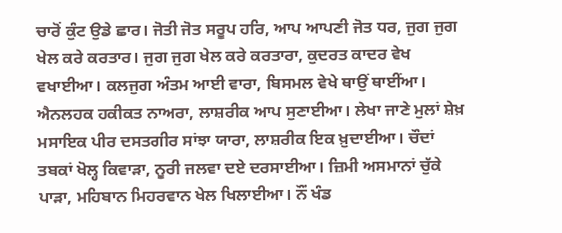ਚਾਰੋਂ ਕੁੰਟ ਉਡੇ ਛਾਰ। ਜੋਤੀ ਜੋਤ ਸਰੂਪ ਹਰਿ, ਆਪ ਆਪਣੀ ਜੋਤ ਧਰ, ਜੁਗ ਜੁਗ ਖੇਲ ਕਰੇ ਕਰਤਾਰ। ਜੁਗ ਜੁਗ ਖੇਲ ਕਰੇ ਕਰਤਾਰਾ, ਕੁਦਰਤ ਕਾਦਰ ਵੇਖ ਵਖਾਈਆ। ਕਲਜੁਗ ਅੰਤਮ ਆਈ ਵਾਰਾ, ਬਿਸਮਲ ਵੇਖੇ ਥਾਉਂ ਥਾਈਂਆ। ਐਨਲਹਕ ਹਕੀਕਤ ਨਾਅਰਾ, ਲਾਸ਼ਰੀਕ ਆਪ ਸੁਣਾਈਆ। ਲੇਖਾ ਜਾਣੇ ਮੁਲਾਂ ਸ਼ੇਖ਼ ਮਸਾਇਕ ਪੀਰ ਦਸਤਗੀਰ ਸਾਂਝਾ ਯਾਰਾ, ਲਾਸ਼ਰੀਕ ਇਕ ਖ਼ੁਦਾਈਆ। ਚੌਦਾਂ ਤਬਕਾਂ ਖੋਲ੍ਹ ਕਿਵਾੜਾ, ਨੂਰੀ ਜਲਵਾ ਦਏ ਦਰਸਾਈਆ। ਜ਼ਿਮੀ ਅਸਮਾਨਾਂ ਚੁੱਕੇ ਪਾੜਾ, ਮਹਿਬਾਨ ਮਿਹਰਵਾਨ ਖੇਲ ਖਿਲਾਈਆ। ਨੌਂ ਖੰਡ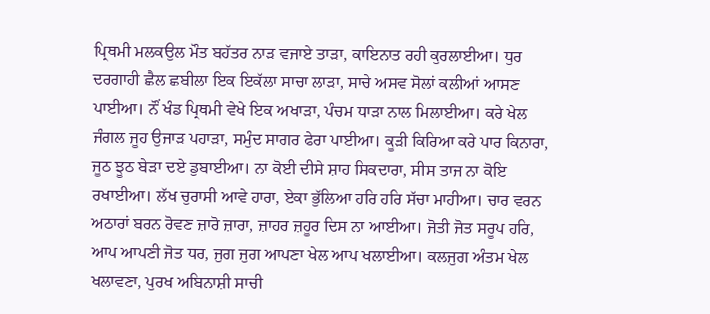ਪ੍ਰਿਥਮੀ ਮਲਕਉਲ ਮੌਤ ਬਹੱਤਰ ਨਾੜ ਵਜਾਏ ਤਾੜਾ, ਕਾਇਨਾਤ ਰਹੀ ਕੁਰਲਾਈਆ। ਧੁਰ ਦਰਗਾਹੀ ਛੈਲ ਛਬੀਲਾ ਇਕ ਇਕੱਲਾ ਸਾਚਾ ਲਾੜਾ, ਸਾਚੇ ਅਸਵ ਸੋਲਾਂ ਕਲੀਆਂ ਆਸਣ ਪਾਈਆ। ਨੌਂ ਖੰਡ ਪ੍ਰਿਥਮੀ ਵੇਖੇ ਇਕ ਅਖਾੜਾ, ਪੰਚਮ ਧਾੜਾ ਨਾਲ ਮਿਲਾਈਆ। ਕਰੇ ਖੇਲ ਜੰਗਲ ਜੂਹ ਉਜਾੜ ਪਹਾੜਾ, ਸਮੁੰਦ ਸਾਗਰ ਫੇਰਾ ਪਾਈਆ। ਕੂੜੀ ਕਿਰਿਆ ਕਰੇ ਪਾਰ ਕਿਨਾਰਾ, ਜੂਠ ਝੂਠ ਬੇੜਾ ਦਏ ਡੁਬਾਈਆ। ਨਾ ਕੋਈ ਦੀਸੇ ਸ਼ਾਹ ਸਿਕਦਾਰਾ, ਸੀਸ ਤਾਜ ਨਾ ਕੋਇ ਰਖਾਈਆ। ਲੱਖ ਚੁਰਾਸੀ ਆਵੇ ਹਾਰਾ, ਏਕਾ ਭੁੱਲਿਆ ਹਰਿ ਹਰਿ ਸੱਚਾ ਮਾਹੀਆ। ਚਾਰ ਵਰਨ ਅਠਾਰਾਂ ਬਰਨ ਰੋਵਣ ਜ਼ਾਰੋ ਜ਼ਾਰਾ, ਜ਼ਾਹਰ ਜ਼ਹੂਰ ਦਿਸ ਨਾ ਆਈਆ। ਜੋਤੀ ਜੋਤ ਸਰੂਪ ਹਰਿ, ਆਪ ਆਪਣੀ ਜੋਤ ਧਰ, ਜੁਗ ਜੁਗ ਆਪਣਾ ਖੇਲ ਆਪ ਖਲਾਈਆ। ਕਲਜੁਗ ਅੰਤਮ ਖੇਲ ਖਲਾਵਣਾ, ਪੁਰਖ ਅਬਿਨਾਸ਼ੀ ਸਾਚੀ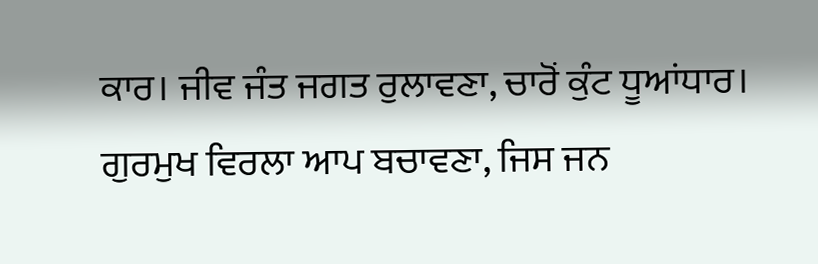ਕਾਰ। ਜੀਵ ਜੰਤ ਜਗਤ ਰੁਲਾਵਣਾ, ਚਾਰੋਂ ਕੁੰਟ ਧੂਆਂਧਾਰ। ਗੁਰਮੁਖ ਵਿਰਲਾ ਆਪ ਬਚਾਵਣਾ, ਜਿਸ ਜਨ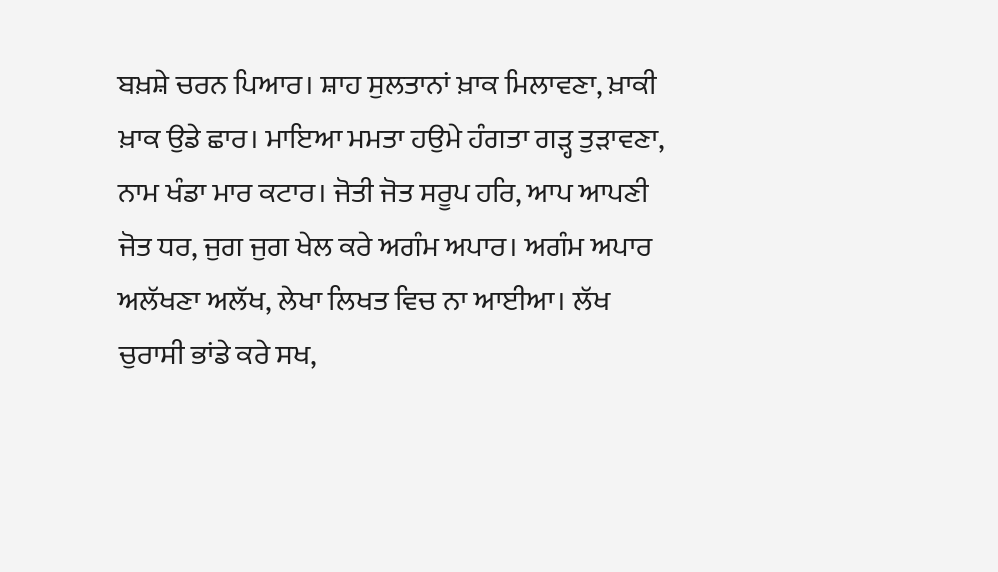ਬਖ਼ਸ਼ੇ ਚਰਨ ਪਿਆਰ। ਸ਼ਾਹ ਸੁਲਤਾਨਾਂ ਖ਼ਾਕ ਮਿਲਾਵਣਾ, ਖ਼ਾਕੀ ਖ਼ਾਕ ਉਡੇ ਛਾਰ। ਮਾਇਆ ਮਮਤਾ ਹਉਮੇ ਹੰਗਤਾ ਗੜ੍ਹ ਤੁੜਾਵਣਾ, ਨਾਮ ਖੰਡਾ ਮਾਰ ਕਟਾਰ। ਜੋਤੀ ਜੋਤ ਸਰੂਪ ਹਰਿ, ਆਪ ਆਪਣੀ ਜੋਤ ਧਰ, ਜੁਗ ਜੁਗ ਖੇਲ ਕਰੇ ਅਗੰਮ ਅਪਾਰ। ਅਗੰਮ ਅਪਾਰ ਅਲੱਖਣਾ ਅਲੱਖ, ਲੇਖਾ ਲਿਖਤ ਵਿਚ ਨਾ ਆਈਆ। ਲੱਖ ਚੁਰਾਸੀ ਭਾਂਡੇ ਕਰੇ ਸਖ,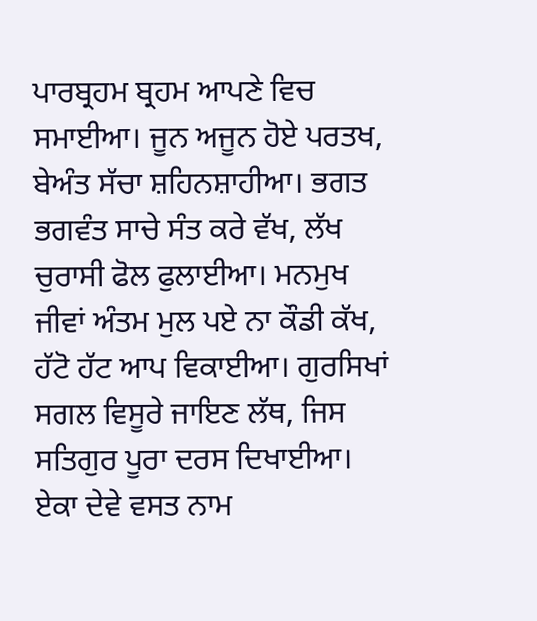ਪਾਰਬ੍ਰਹਮ ਬ੍ਰਹਮ ਆਪਣੇ ਵਿਚ ਸਮਾਈਆ। ਜੂਨ ਅਜੂਨ ਹੋਏ ਪਰਤਖ, ਬੇਅੰਤ ਸੱਚਾ ਸ਼ਹਿਨਸ਼ਾਹੀਆ। ਭਗਤ ਭਗਵੰਤ ਸਾਚੇ ਸੰਤ ਕਰੇ ਵੱਖ, ਲੱਖ ਚੁਰਾਸੀ ਫੋਲ ਫੁਲਾਈਆ। ਮਨਮੁਖ ਜੀਵਾਂ ਅੰਤਮ ਮੁਲ ਪਏ ਨਾ ਕੌਡੀ ਕੱਖ, ਹੱਟੋ ਹੱਟ ਆਪ ਵਿਕਾਈਆ। ਗੁਰਸਿਖਾਂ ਸਗਲ ਵਿਸੂਰੇ ਜਾਇਣ ਲੱਥ, ਜਿਸ ਸਤਿਗੁਰ ਪੂਰਾ ਦਰਸ ਦਿਖਾਈਆ। ਏਕਾ ਦੇਵੇ ਵਸਤ ਨਾਮ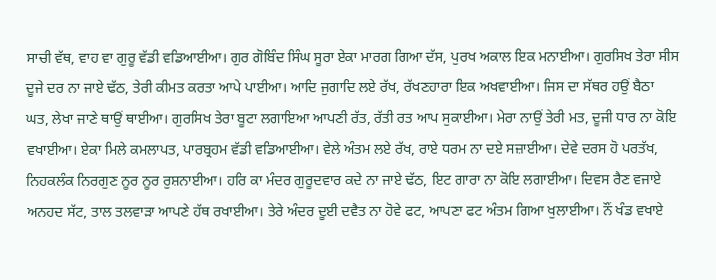ਸਾਚੀ ਵੱਥ, ਵਾਹ ਵਾ ਗੁਰੂ ਵੱਡੀ ਵਡਿਆਈਆ। ਗੁਰ ਗੋਬਿੰਦ ਸਿੰਘ ਸੂਰਾ ਏਕਾ ਮਾਰਗ ਗਿਆ ਦੱਸ, ਪੁਰਖ ਅਕਾਲ ਇਕ ਮਨਾਈਆ। ਗੁਰਸਿਖ ਤੇਰਾ ਸੀਸ ਦੂਜੇ ਦਰ ਨਾ ਜਾਏ ਢੱਠ, ਤੇਰੀ ਕੀਮਤ ਕਰਤਾ ਆਪੇ ਪਾਈਆ। ਆਦਿ ਜੁਗਾਦਿ ਲਏ ਰੱਖ, ਰੱਖਣਹਾਰਾ ਇਕ ਅਖਵਾਈਆ। ਜਿਸ ਦਾ ਸੱਥਰ ਹਉਂ ਬੈਠਾ ਘਤ, ਲੇਖਾ ਜਾਣੇ ਥਾਉਂ ਥਾਈਆ। ਗੁਰਸਿਖ ਤੇਰਾ ਬੂਟਾ ਲਗਾਇਆ ਆਪਣੀ ਰੱਤ, ਰੱਤੀ ਰਤ ਆਪ ਸੁਕਾਈਆ। ਮੇਰਾ ਨਾਉਂ ਤੇਰੀ ਮਤ, ਦੂਜੀ ਧਾਰ ਨਾ ਕੋਇ ਵਖਾਈਆ। ਏਕਾ ਮਿਲੇ ਕਮਲਾਪਤ, ਪਾਰਬ੍ਰਹਮ ਵੱਡੀ ਵਡਿਆਈਆ। ਵੇਲੇ ਅੰਤਮ ਲਏ ਰੱਖ, ਰਾਏ ਧਰਮ ਨਾ ਦਏ ਸਜ਼ਾਈਆ। ਦੇਵੇ ਦਰਸ ਹੋ ਪਰਤੱਖ, ਨਿਹਕਲੰਕ ਨਿਰਗੁਣ ਨੂਰ ਨੂਰ ਰੁਸ਼ਨਾਈਆ। ਹਰਿ ਕਾ ਮੰਦਰ ਗੁਰੂਦਵਾਰ ਕਦੇ ਨਾ ਜਾਏ ਢੱਠ, ਇਟ ਗਾਰਾ ਨਾ ਕੋਇ ਲਗਾਈਆ। ਦਿਵਸ ਰੈਣ ਵਜਾਏ ਅਨਹਦ ਸੱਟ, ਤਾਲ ਤਲਵਾੜਾ ਆਪਣੇ ਹੱਥ ਰਖਾਈਆ। ਤੇਰੇ ਅੰਦਰ ਦੂਈ ਦਵੈਤ ਨਾ ਹੋਵੇ ਫਟ, ਆਪਣਾ ਫਟ ਅੰਤਮ ਗਿਆ ਖੁਲਾਈਆ। ਨੌਂ ਖੰਡ ਵਖਾਏ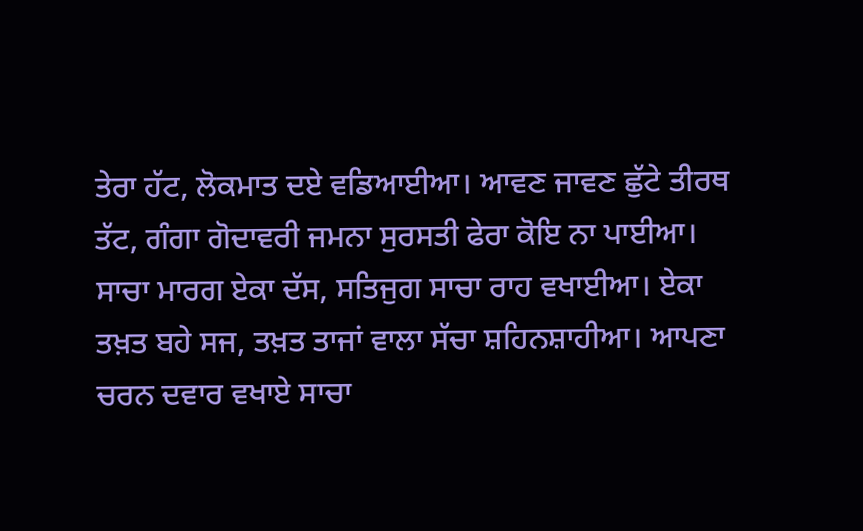ਤੇਰਾ ਹੱਟ, ਲੋਕਮਾਤ ਦਏ ਵਡਿਆਈਆ। ਆਵਣ ਜਾਵਣ ਛੁੱਟੇ ਤੀਰਥ ਤੱਟ, ਗੰਗਾ ਗੋਦਾਵਰੀ ਜਮਨਾ ਸੁਰਸਤੀ ਫੇਰਾ ਕੋਇ ਨਾ ਪਾਈਆ। ਸਾਚਾ ਮਾਰਗ ਏਕਾ ਦੱਸ, ਸਤਿਜੁਗ ਸਾਚਾ ਰਾਹ ਵਖਾਈਆ। ਏਕਾ ਤਖ਼ਤ ਬਹੇ ਸਜ, ਤਖ਼ਤ ਤਾਜਾਂ ਵਾਲਾ ਸੱਚਾ ਸ਼ਹਿਨਸ਼ਾਹੀਆ। ਆਪਣਾ ਚਰਨ ਦਵਾਰ ਵਖਾਏ ਸਾਚਾ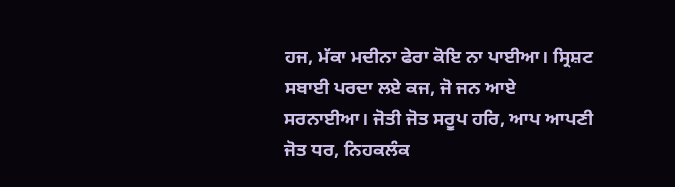ਹਜ, ਮੱਕਾ ਮਦੀਨਾ ਫੇਰਾ ਕੋਇ ਨਾ ਪਾਈਆ। ਸ੍ਰਿਸ਼ਟ ਸਬਾਈ ਪਰਦਾ ਲਏ ਕਜ, ਜੋ ਜਨ ਆਏ ਸਰਨਾਈਆ। ਜੋਤੀ ਜੋਤ ਸਰੂਪ ਹਰਿ, ਆਪ ਆਪਣੀ ਜੋਤ ਧਰ, ਨਿਹਕਲੰਕ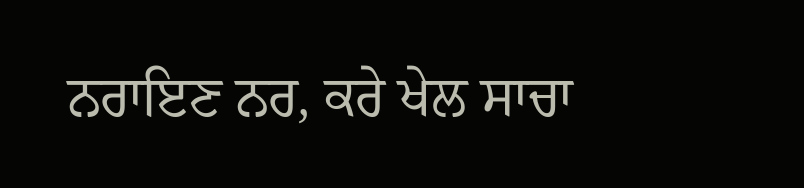ਨਰਾਇਣ ਨਰ, ਕਰੇ ਖੇਲ ਸਾਚਾ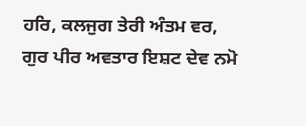ਹਰਿ, ਕਲਜੁਗ ਤੇਰੀ ਅੰਤਮ ਵਰ, ਗੁਰ ਪੀਰ ਅਵਤਾਰ ਇਸ਼ਟ ਦੇਵ ਨਮੋ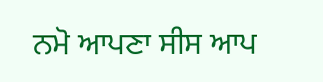ਨਮੋ ਆਪਣਾ ਸੀਸ ਆਪ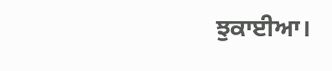ਝੁਕਾਈਆ।